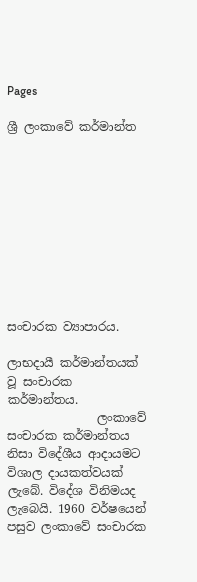Pages

ශ්‍රී ලංකාවේ කර්මාන්ත










සංචාරක ව්‍යාපාරය.

ලාභදායී කර්මාන්තයක් වූ සංචාරක කර්මාන්තය.
               ලංකාවේ සංචාරක කර්මාන්තය නිසා විදේශීය ආදායමට විශාල දායකත්වයක් ලැබේ. විදේශ විනිමයද ලැබෙයි. 1960 වර්ෂයෙන් පසුව ලංකාවේ සංචාරක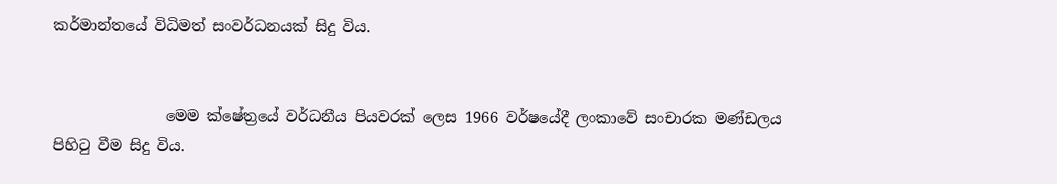කර්මාන්තයේ විධිමත් සංවර්ධනයක් සිදු විය.


               මෙම ක්ෂේත්‍රයේ වර්ධනීය පියවරක් ලෙස 1966 වර්ෂයේදී ලංකාවේ සංචාරක මණ්ඩලය පිහිටු වීම සිදු විය.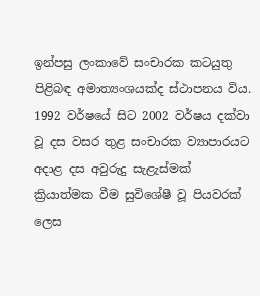ඉන්පසු ලංකාවේ සංචාරක කටයුතු පිළිබඳ අමාත්‍යංශයක්ද ස්ථාපනය විය. 1992 වර්ෂයේ සිට 2002 වර්ෂය දක්වා වූ දස වසර තුළ සංචාරක ව්‍යාපාරයට අදාළ දස අවුරුදු සැළැස්මක් ක්‍රියාත්මක වීම සුවිශේෂී වූ පියවරක් ලෙස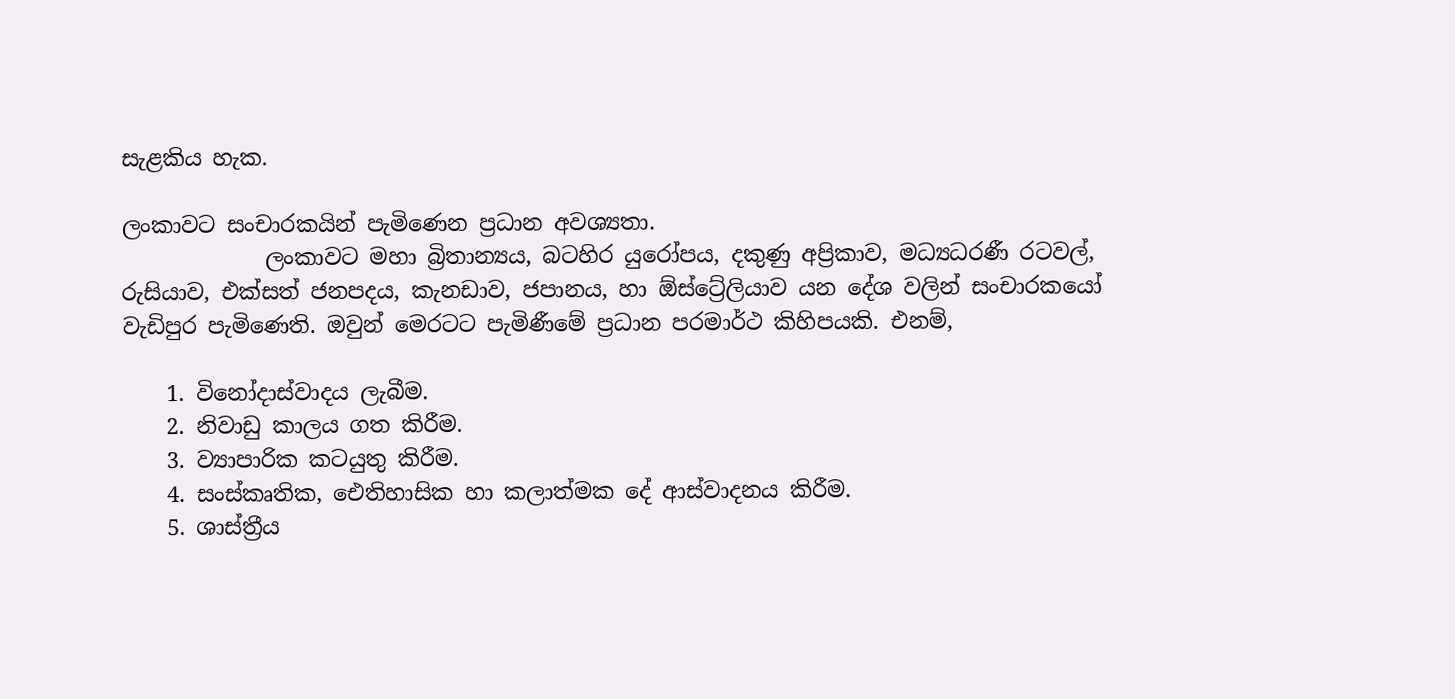සැළකිය හැක.

ලංකාවට සංචාරකයින් පැමිණෙන ප්‍රධාන අවශ්‍යතා.
             ලංකාවට මහා බ්‍රිතාන්‍යය, බටහිර යුරෝපය, දකුණු අප්‍රිකාව, මධ්‍යධරණී රටවල්, රුසියාව, එක්සත් ජනපදය, කැනඩාව, ජපානය, හා ඕස්ට්‍රේලියාව යන දේශ වලින් සංචාරකයෝ වැඩිපුර පැමිණෙති. ඔවුන් මෙරටට පැමිණීමේ ප්‍රධාන පරමාර්ථ කිහිපයකි. එනම්,

    1. විනෝදාස්වාදය ලැබීම.
    2. නිවාඩු කාලය ගත කිරීම.
    3. ව්‍යාපාරික කටයුතු කිරීම.
    4. සංස්කෘතික, ඓතිහාසික හා කලාත්මක දේ ආස්වාදනය කිරීම.
    5. ශාස්ත්‍රීය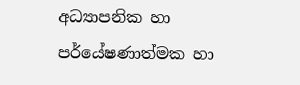අධ්‍යාපනික හා පර්යේෂණාත්මක හා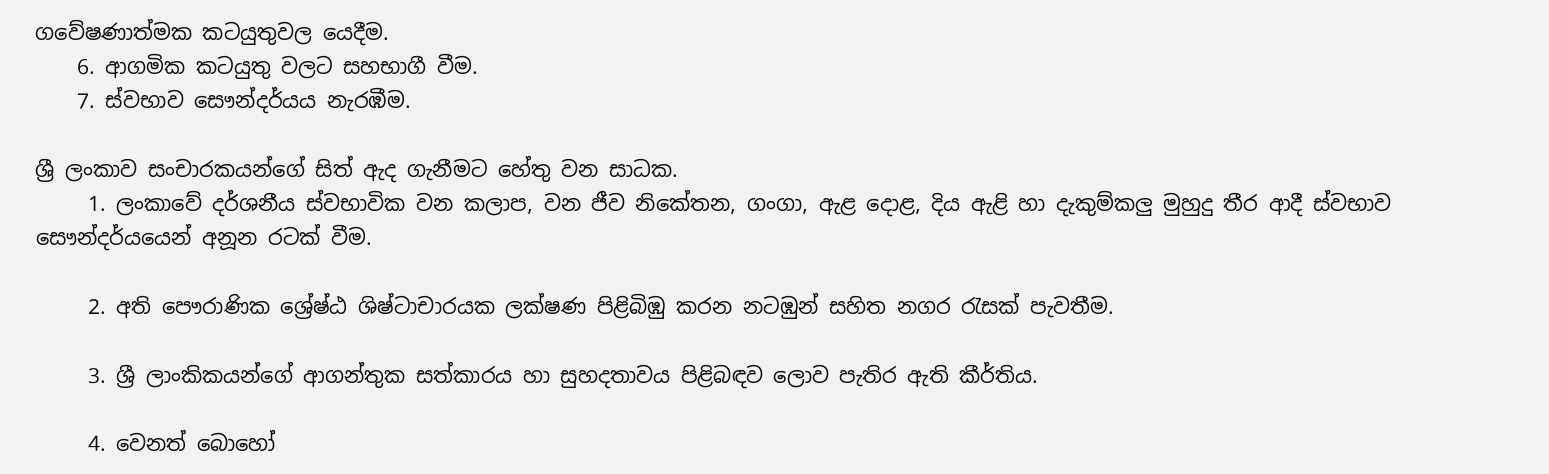ගවේෂණාත්මක කටයුතුවල යෙදීම.
    6. ආගමික කටයුතු වලට සහභාගී වීම.
    7. ස්වභාව සෞන්දර්යය නැරඹීම.

ශ්‍රී ලංකාව සංචාරකයන්ගේ සිත් ඇද ගැනීමට හේතු වන සාධක.
     1. ලංකාවේ දර්ශනීය ස්වභාවික වන කලාප, වන ජීව නිකේතන, ගංගා, ඇළ දොළ, දිය ඇළි හා දැකුම්කලු මුහුදු තීර ආදී ස්වභාව සෞන්දර්යයෙන් අනූන රටක් වීම.

     2. අති පෞරාණික ශ්‍රේෂ්ඨ ශිෂ්ටාචාරයක ලක්ෂණ පිළිබිඹු කරන නටඹුන් සහිත නගර රැසක් පැවතීම.

     3. ශ්‍රී ලාංකිකයන්ගේ ආගන්තුක සත්කාරය හා සුහදතාවය පිළිබඳව ලොව පැතිර ඇති කීර්තිය.

     4. වෙනත් බොහෝ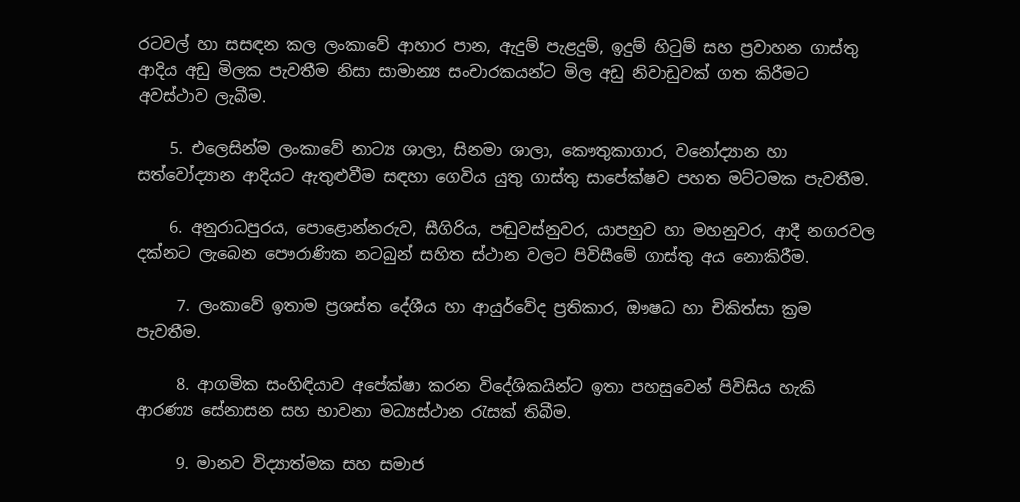රටවල් හා සසඳන කල ලංකාවේ ආහාර පාන, ඇදුම් පැළදුම්, ඉදුම් හිටුම් සහ ප්‍රවාහන ගාස්තු ආදිය අඩු මිලක පැවතීම නිසා සාමාන්‍ය සංචාරකයන්ට මිල අඩු නිවාඩුවක් ගත කිරීමට අවස්ථාව ලැබීම.

    5. එලෙසින්ම ලංකාවේ නාට්‍ය ශාලා, සිනමා ශාලා, කෞතුකාගාර, වනෝද්‍යාන හා සත්වෝද්‍යාන ආදියට ඇතුළුවීම සඳහා ගෙවිය යුතු ගාස්තු සාපේක්ෂව පහත මට්ටමක පැවතීම.

    6. අනුරාධපුරය, පොළොන්නරුව, සීගිරිය, පඬුවස්නුවර, යාපහුව හා මහනුවර, ආදී නගරවල දක්නට ලැබෙන පෞරාණික නටබුන් සහිත ස්ථාන වලට පිවිසීමේ ගාස්තු අය නොකිරීම.

     7. ලංකාවේ ඉතාම ප්‍රශස්ත දේශීය හා ආයුර්වේද ප්‍රතිකාර, ඖෂධ හා චිකිත්සා ක්‍රම පැවතීම.

     8. ආගමික සංහිඳියාව අපේක්ෂා කරන විදේශිකයින්ට ඉතා පහසුවෙන් පිවිසිය හැකි ආරණ්‍ය සේනාසන සහ භාවනා මධ්‍යස්ථාන රැසක් තිබීම.

     9. මානව විද්‍යාත්මක සහ සමාජ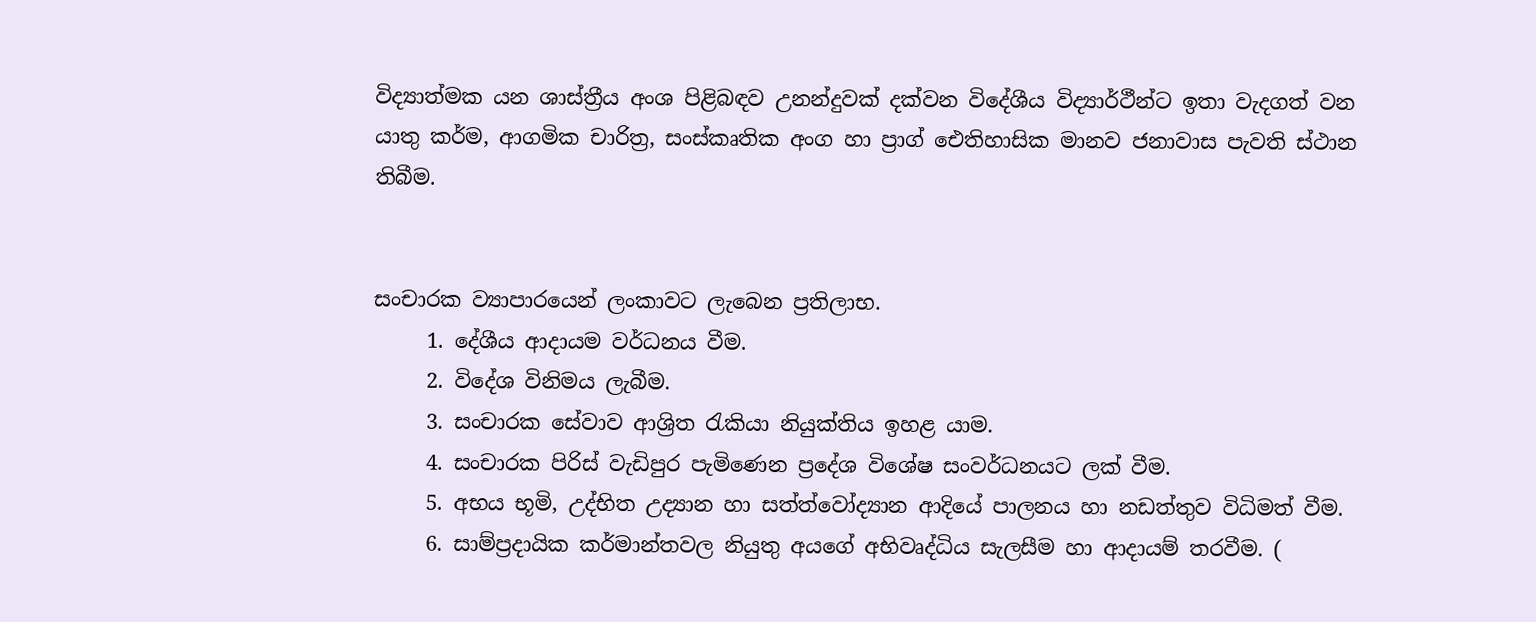විද්‍යාත්මක යන ශාස්ත්‍රීය අංශ පිළිබඳව උනන්දුවක් දක්වන විදේශීය විද්‍යාර්ථීන්ට ඉතා වැදගත් වන යාතු කර්ම, ආගමික චාරිත්‍ර, සංස්කෘතික අංග හා ප්‍රාග් ඓතිහාසික මානව ජනාවාස පැවති ස්ථාන තිබීම.


සංචාරක ව්‍යාපාරයෙන් ලංකාවට ලැබෙන ප්‍රතිලාභ.
     1. දේශීය ආදායම වර්ධනය වීම.
     2. විදේශ විනිමය ලැබීම.
     3. සංචාරක සේවාව ආශ්‍රිත රැකියා නියුක්තිය ඉහළ යාම.
     4. සංචාරක පිරිස් වැඩිපුර පැමිණෙන ප්‍රදේශ විශේෂ සංවර්ධනයට ලක් වීම.
     5. අභය භූමි, උද්භිත උද්‍යාන හා සත්ත්වෝද්‍යාන ආදියේ පාලනය හා නඩත්තුව විධිමත් වීම.
     6. සාම්ප්‍රදායික කර්මාන්තවල නියුතු අයගේ අභිවෘද්ධිය සැලසීම හා ආදායම් තරවීම. (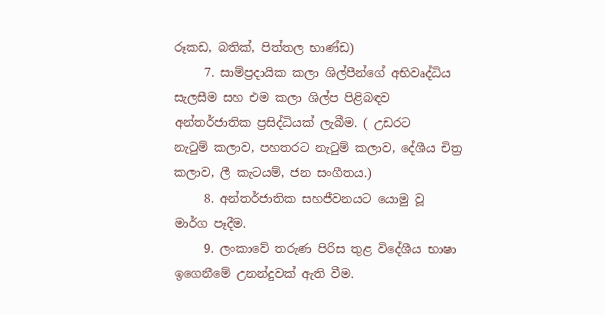රූකඩ, බතික්, පිත්තල භාණ්ඩ)
     7. සාම්ප්‍රදායික කලා ශිල්පීන්ගේ අභිවෘද්ධිය සැලසීම සහ එම කලා ශිල්ප පිළිබඳව අන්තර්ජාතික ප්‍රසිද්ධියක් ලැබීම. ( උඩරට            නැටුම් කලාව, පහතරට නැටුම් කලාව, දේශීය චිත්‍ර කලාව, ලී කැටයම්, ජන සංගීතය.)
     8. අන්තර්ජාතික සහජීවනයට යොමු වූ මාර්ග පෑදීම.
     9. ලංකාවේ තරුණ පිරිස තුළ විදේශීය භාෂා ඉගෙනීමේ උනන්දුවක් ඇති වීම.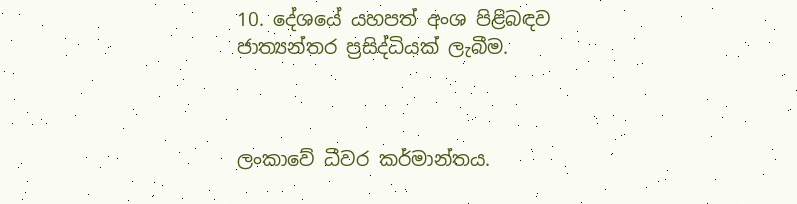10. දේශයේ යහපත් අංශ පිළිබඳව ජාත්‍යන්තර ප්‍රසිද්ධියක් ලැබීම.



ලංකාවේ ධීවර කර්මාන්තය.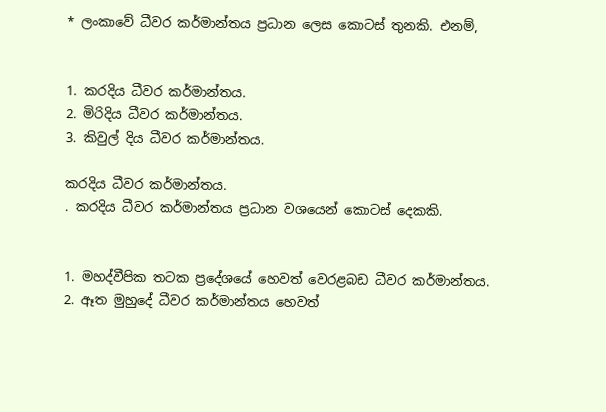* ලංකාවේ ධීවර කර්මාන්තය ප්‍රධාන ලෙස කොටස් තුනකි. එනම්,


1. කරදිය ධීවර කර්මාන්තය.
2. මිරිදිය ධීවර කර්මාන්තය.
3. කිවුල් දිය ධීවර කර්මාන්තය.

කරදිය ධීවර කර්මාන්තය.
. කරදිය ධීවර කර්මාන්තය ප්‍රධාන වශයෙන් කොටස් දෙකකි.


1. මහද්වීපික තටක ප්‍රදේශයේ හෙවත් වෙරළබඩ ධීවර කර්මාන්තය.
2. ඈත මුහුදේ ධීවර කර්මාන්තය හෙවත්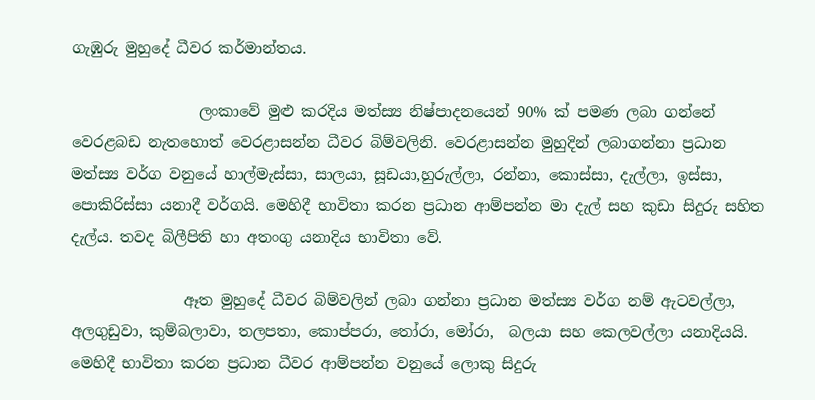ගැඹුරු මුහුදේ ධීවර කර්මාන්තය.

                 ලංකාවේ මුළු කරදිය මත්ස්‍ය නිෂ්පාදනයෙන් 90% ක් පමණ ලබා ගන්නේ වෙරළබඩ නැතහොත් වෙරළාසන්න ධීවර බිම්වලිනි. වෙරළාසන්න මුහුදින් ලබාගන්නා ප්‍රධාන මත්ස්‍ය වර්ග වනුයේ හාල්මැස්සා, සාලයා, සූඩයා,හුරුල්ලා, රන්නා, කොස්සා, දැල්ලා, ඉස්සා, පොකිරිස්සා යනාදී වර්ගයි. මෙහිදී භාවිතා කරන ප්‍රධාන ආම්පන්න මා දැල් සහ කුඩා සිදුරු සහිත දැල්ය. තවද බිලීපිති හා අතංගු යනාදිය භාවිතා වේ.

               ඈත මුහුදේ ධීවර බිම්වලින් ලබා ගන්නා ප්‍රධාන මත්ස්‍ය වර්ග නම් ඇටවල්ලා, අලගුඩුවා, කුම්බලාවා, තලපතා, කොප්පරා, තෝරා, මෝරා,  බලයා සහ කෙලවල්ලා යනාදියයි. මෙහිදී භාවිතා කරන ප්‍රධාන ධීවර ආම්පන්න වනුයේ ලොකු සිදුරු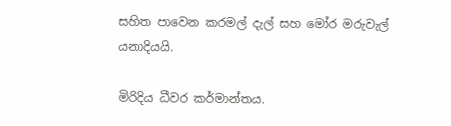සහිත පාවෙන කරමල් දැල් සහ මෝර මරුවැල් යනාදියයි.

මිරිදිය ධීවර කර්මාන්තය.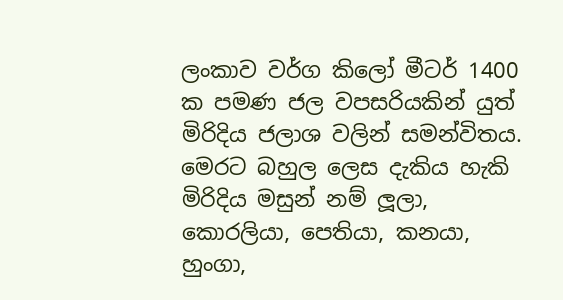ලංකාව වර්ග කිලෝ මීටර් 1400 ක පමණ ජල වපසරියකින් යුත් මිරිදිය ජලාශ වලින් සමන්විතය. මෙරට බහුල ලෙස දැකිය හැකි මිරිදිය මසුන් නම් ලූලා, කොරලියා, පෙතියා, කනයා, හුංගා,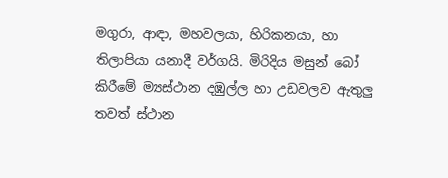මගුරා, ආඳා, මහවලයා, හිරිකනයා, හා තිලාපියා යනාදී වර්ගයි. මිරිදිය මසුන් බෝ කිරීමේ ම්‍යස්ථාන දඹුල්ල හා උඩවලව ඇතුලු තවත් ස්ථාන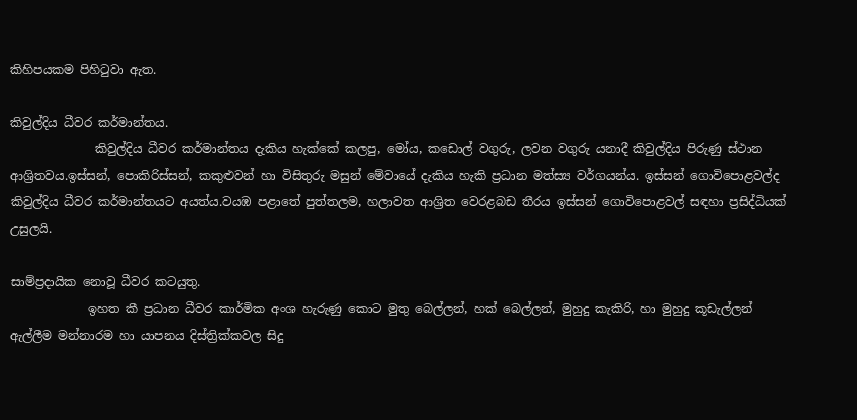කිහිපයකම පිහිටුවා ඇත.

කිවුල්දිය ධීවර කර්මාන්තය.
              කිවුල්දිය ධීවර කර්මාන්තය දැකිය හැක්කේ කලපු, මෝය, කඩොල් වගුරු, ලවන වගුරු යනාදී කිවුල්දිය පිරුණු ස්ථාන ආශ්‍රිතවය.ඉස්සන්, පොකිරිස්සන්, කකුළුවන් හා විසිතුරු මසුන් මේවායේ දැකිය හැකි ප්‍රධාන මත්ස්‍ය වර්ගයන්ය. ඉස්සන් ගොවිපොළවල්ද කිවුල්දිය ධීවර කර්මාන්තයට අයත්ය.වයඹ පළාතේ පුත්තලම, හලාවත ආශ්‍රිත වෙරළබඩ තීරය ඉස්සන් ගොවිපොළවල් සඳහා ප්‍රසිද්ධියක් උසුලයි.

සාම්ප්‍රදායික නොවූ ධීවර කටයුතු.
             ඉහත කී ප්‍රධාන ධීවර කාර්මික අංශ හැරුණු කොට මුතු බෙල්ලන්, හක් බෙල්ලන්, මුහුදු කැකිරි, හා මුහුදු කූඩැල්ලන් ඇල්ලීම මන්නාරම හා යාපනය දිස්ත්‍රික්කවල සිදු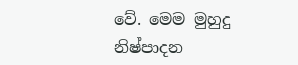වේ. මෙම මුහුදු නිෂ්පාදන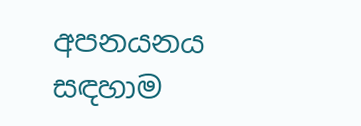අපනයනය සඳහාම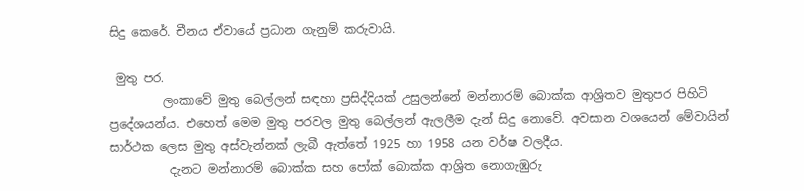සිදු කෙරේ. චීනය ඒවායේ ප්‍රධාන ගැනුම් කරුවායි.

 මුතු පර.
         ලංකාවේ මුතු බෙල්ලන් සඳහා ප්‍රසිද්දියක් උසුලන්නේ මන්නාරම් බොක්ක ආශ්‍රිතව මුතුපර පිහිටි ප්‍රදේශයන්ය. එහෙත් මෙම මුතු පරවල මුතු බෙල්ලන් ඇලලීම දැන් සිදු නොවේ. අවසාන වශයෙන් මේවායින් සාර්ථක ලෙස මුතු අස්වැන්නක් ලැබී ඇත්තේ 1925 හා 1958 යන වර්ෂ වලදීය.
          දැනට මන්නාරම් බොක්ක සහ පෝක් බොක්ක ආශ්‍රිත නොගැඹුරු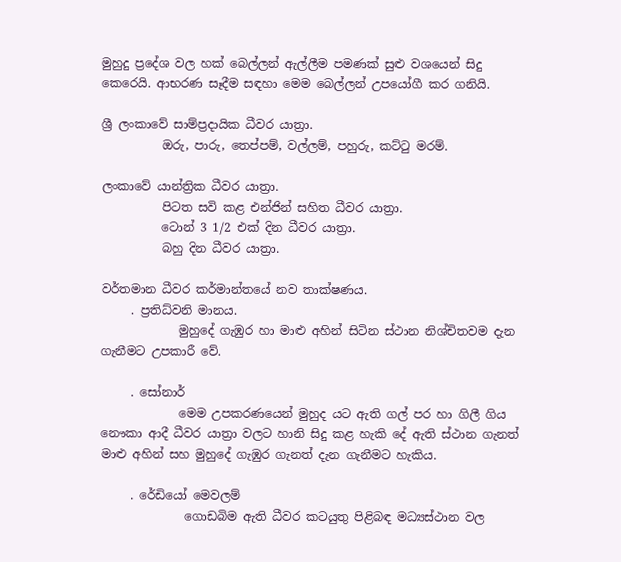මුහුදු ප්‍රදේශ වල හක් බෙල්ලන් ඇල්ලීම පමණක් සුළු වශයෙන් සිදු කෙරෙයි. ආභරණ සෑදීම සඳහා මෙම බෙල්ලන් උපයෝගී කර ගනියි.

ශ්‍රී ලංකාවේ සාම්ප්‍රදායික ධීවර යාත්‍රා.
          ඔරු, පාරු, තෙප්පම්, වල්ලම්, පහුරු, කට්ටු මරම්.

ලංකාවේ යාන්ත්‍රික ධීවර යාත්‍රා.
          පිටත සවි කළ එන්ජින් සහිත ධීවර යාත්‍රා.
          ටොන් 3 1/2 එක් දින ධීවර යාත්‍රා.
          බහු දින ධීවර යාත්‍රා.

වර්තමාන ධීවර කර්මාන්තයේ නව තාක්ෂණය.
     . ප්‍රතිධ්වනි මානය.
             මුහුදේ ගැඹුර හා මාළු අහින් සිටින ස්ථාන නිශ්චිතවම දැන ගැනීමට උපකාරී වේ.

     . සෝනාර්
             මෙම උපකරණයෙන් මුහුද යට ඇති ගල් පර හා ගිලී ගිය නෞකා ආදී ධීවර යාත්‍රා වලට හානි සිදු කළ හැකි දේ ඇති ස්ථාන ගැනත් මාළු අහින් සහ මුහුදේ ගැඹුර ගැනත් දැන ගැනීමට හැකිය.

     . රේඩියෝ මෙවලම්
              ගොඩබිම ඇති ධීවර කටයුතු පිළිබඳ මධ්‍යස්ථාන වල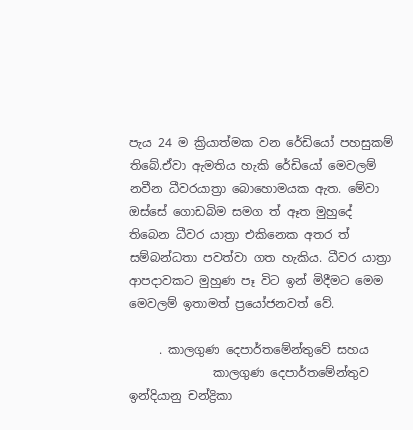පැය 24 ම ක්‍රියාත්මක වන රේඩියෝ පහසුකම් තිබේ.ඒවා ඇමතිය හැකි රේඩියෝ මෙවලම් නවීන ධීවරයාත්‍රා බොහොමයක ඇත. මේවා ඔස්සේ ගොඩබිම සමග ත් ඈත මුහුදේ තිබෙන ධීවර යාත්‍රා එකිනෙක අතර ත් සම්බන්ධතා පවත්වා ගත හැකිය. ධීවර යාත්‍රා ආපදාවකට මුහුණ පෑ විට ඉන් මිදීමට මෙම මෙවලම් ඉතාමත් ප්‍රයෝජනවත් වේ.

     . කාලගුණ දෙපාර්තමේන්තුවේ සහය
              කාලගුණ දෙපාර්තමේන්තුව ඉන්දියානු චන්ද්‍රිකා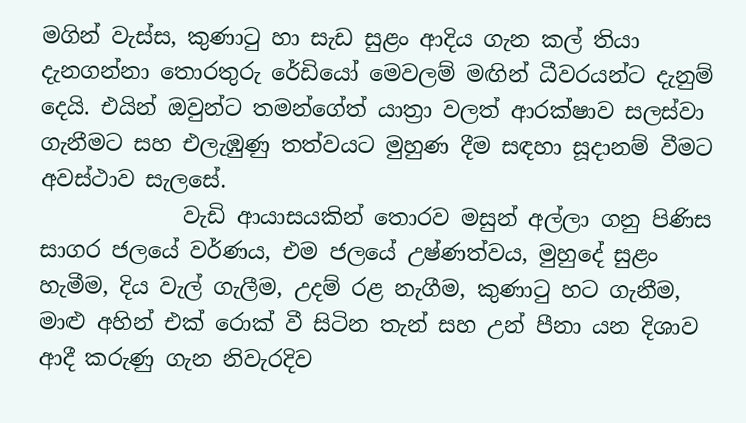මගින් වැස්ස, කුණාටු හා සැඩ සුළං ආදිය ගැන කල් තියා දැනගන්නා තොරතුරු රේඩියෝ මෙවලම් මඟින් ධීවරයන්ට දැනුම් දෙයි. එයින් ඔවුන්ට තමන්ගේත් යාත්‍රා වලත් ආරක්ෂාව සලස්වා ගැනීමට සහ එලැඹුණු තත්වයට මුහුණ දීම සඳහා සූදානම් වීමට අවස්ථාව සැලසේ.
             වැඩි ආයාසයකින් තොරව මසුන් අල්ලා ගනු පිණිස සාගර ජලයේ වර්ණය, එම ජලයේ උෂ්ණත්වය, මුහුදේ සුළං හැමීම, දිය වැල් ගැලීම, උදම් රළ නැගීම, කුණාටු හට ගැනීම, මාළු අහින් එක් රොක් වී සිටින තැන් සහ උන් පීනා යන දිශාව ආදී කරුණු ගැන නිවැරදිව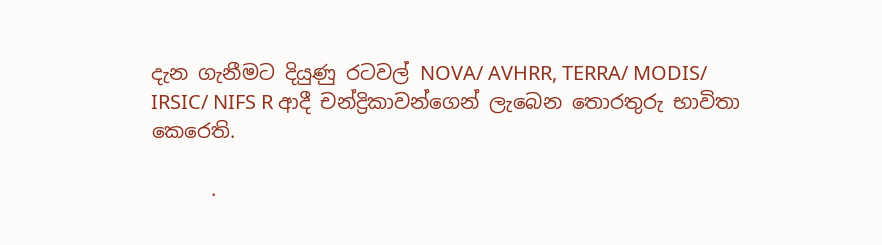දැන ගැනීමට දියුණු රටවල් NOVA/ AVHRR, TERRA/ MODIS/ IRSIC/ NIFS R ආදී චන්ද්‍රිකාවන්ගෙන් ලැබෙන තොරතුරු භාවිතා කෙරෙති.

      .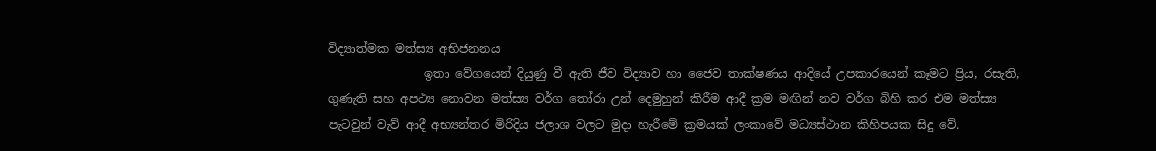විද්‍යාත්මක මත්ස්‍ය අභිජනනය
                ඉතා වේගයෙන් දියුණු වී ඇති ජීව විද්‍යාව හා ජෛව තාක්ෂණය ආදියේ උපකාරයෙන් කෑමට ප්‍රිය, රසැති, ගුණැති සහ අපථ්‍ය නොවන මත්ස්‍ය වර්ග තෝරා උන් දෙමුහුන් කිරීම ආදී ක්‍රම මඟින් නව වර්ග බිහි කර එම මත්ස්‍ය පැටවුන් වැව් ආදී අභ්‍යන්තර මිරිදිය ජලාශ වලට මුදා හැරීමේ ක්‍රමයක් ලංකාවේ මධ්‍යස්ථාන කිහිපයක සිදු වේ.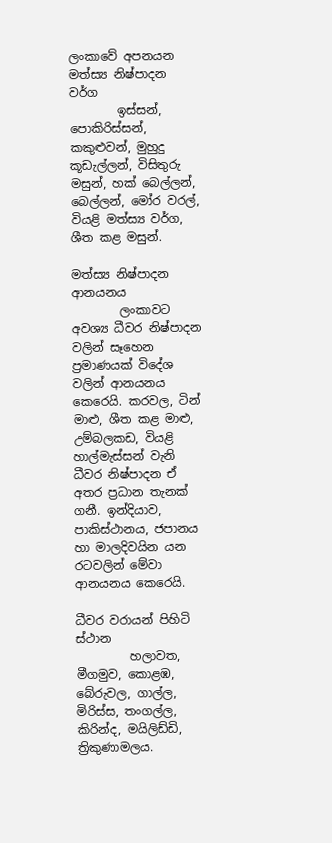ලංකාවේ අපනයන මත්ස්‍ය නිෂ්පාදන වර්ග
        ඉස්සන්, පොකිරිස්සන්, කකුළුවන්, මුහුදු කූඩැල්ලන්, විසිතුරු මසුන්, හක් බෙල්ලන්, බෙල්ලන්, මෝර වරල්, වියළි මත්ස්‍ය වර්ග, ශීත කළ මසුන්.

මත්ස්‍ය නිෂ්පාදන ආනයනය
        ලංකාවට අවශ්‍ය ධීවර නිෂ්පාදන වලින් සෑහෙන ප්‍රමාණයක් විදේශ වලින් ආනයනය කෙරෙයි. කරවල, ටින් මාළු, ශීත කළ මාළු, උම්බලකඩ, වියළි හාල්මැස්සන් වැනි ධීවර නිෂ්පාදන ඒ අතර ප්‍රධාන තැනක් ගනී. ඉන්දියාව, පාකිස්ථානය, ජපානය හා මාලදිවයින යන රටවලින් මේවා ආනයනය කෙරෙයි.

ධීවර වරායන් පිහිටි ස්ථාන
         හලාවත, මීගමුව, කොළඹ, බේරුවල, ගාල්ල, මිරිස්ස, තංගල්ල, කිරින්ද, මයිලිඩ්ඩි, ත්‍රිකුණාමලය.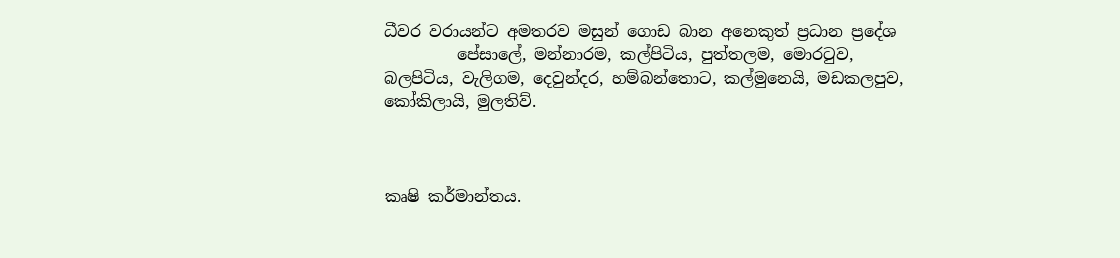ධීවර වරායන්ට අමතරව මසුන් ගොඩ බාන අනෙකුත් ප්‍රධාන ප්‍රදේශ
         පේසාලේ, මන්නාරම, කල්පිටිය, පුත්තලම, මොරටුව, බලපිටිය, වැලිගම, දෙවුන්දර, හම්බන්තොට, කල්මුනෙයි, මඩකලපුව, කෝකිලායි, මුලතිව්.



කෘෂි කර්මාන්තය.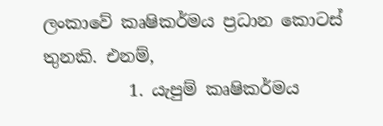ලංකාවේ කෘෂිකර්මය ප්‍රධාන කොටස් තුනකි. එනම්,
          1. යැපුම් කෘෂිකර්මය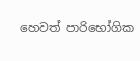හෙවත් පාරිභෝගික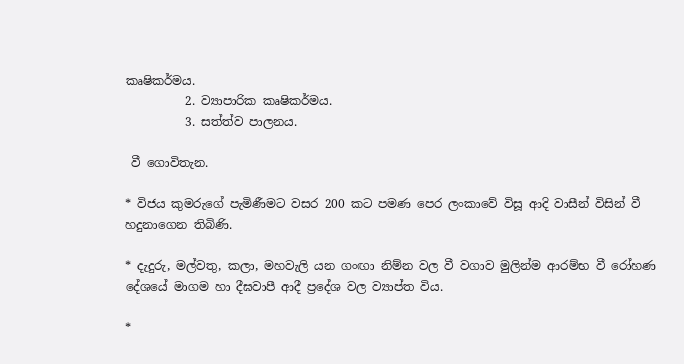කෘෂිකර්මය.
          2. ව්‍යාපාරික කෘෂිකර්මය.
          3. සත්ත්ව පාලනය.

 වී ගොවිතැන.

* විජය කුමරුගේ පැමිණීමට වසර 200 කට පමණ පෙර ලංකාවේ විසූ ආදි වාසීන් විසින් වී හදුනාගෙන තිබිණි.

* දැදුරු, මල්වතු, කලා, මහවැලි යන ගංඟා නිම්න වල වී වගාව මුලින්ම ආරම්භ වී රෝහණ දේශයේ මාගම හා දීඝවාපී ආදී ප්‍රදේශ වල ව්‍යාප්ත විය.

*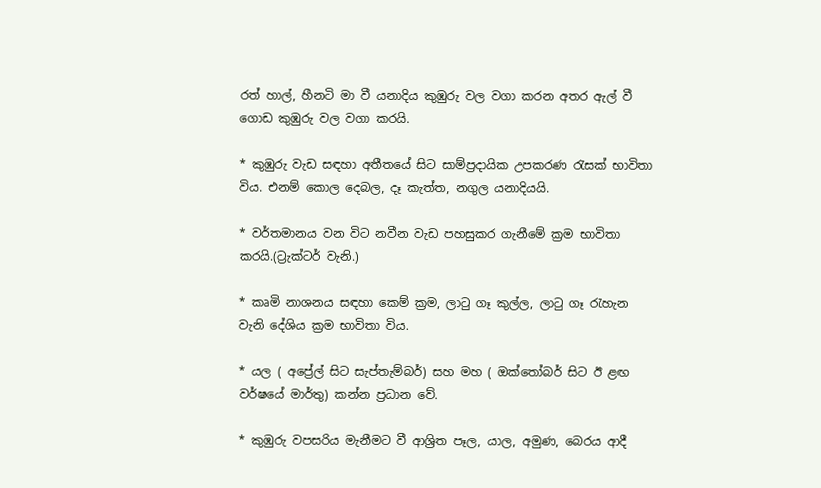රත් හාල්, හීනටි මා වී යනාදිය කුඹුරු වල වගා කරන අතර ඇල් වී ගොඩ කුඹුරු වල වගා කරයි.

* කුඹුරු වැඩ සඳහා අතීතයේ සිට සාම්ප්‍රදායික උපකරණ රැසක් භාවිතා විය. එනම් කොල දෙබල, දෑ කැත්ත, නගුල යනාදියයි.

* වර්තමානය වන විට නවීන වැඩ පහසුකර ගැනීමේ ක්‍රම භාවිතා කරයි.(ට්‍රැක්ටර් වැනි.)

* කෘමි නාශනය සඳහා කෙම් ක්‍රම, ලාටු ගෑ කුල්ල, ලාටු ගෑ රැහැන වැනි දේශිය ක්‍රම භාවිතා විය.

* යල ( අප්‍රේල් සිට සැප්තැම්බර්) සහ මහ ( ඔක්තෝබර් සිට ඊ ළඟ වර්ෂයේ මාර්තු) කන්න ප්‍රධාන වේ.

* කුඹුරු වපසරිය මැනීමට වී ආශ්‍රිත පෑල, යාල, අමුණ, බෙරය ආදී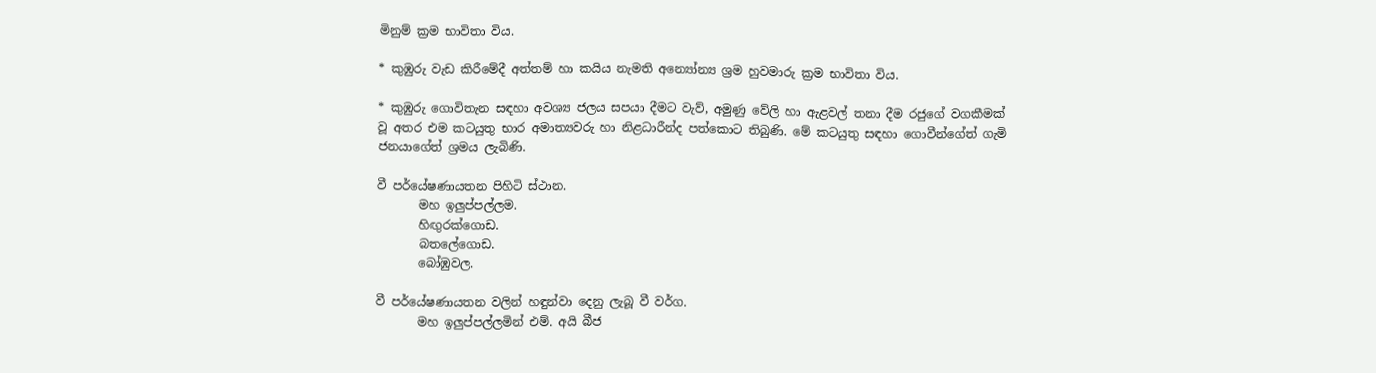මිනුම් ක්‍රම භාවිතා විය.

* කුඹුරු වැඩ කිරීමේදී අත්තම් හා කයිය නැමති අන්‍යෝන්‍ය ශ්‍රම හුවමාරු ක්‍රම භාවිතා විය.

* කුඹුරු ගොවිතැන සඳහා අවශ්‍ය ජලය සපයා දීමට වැව්, අමුණු වේලි හා ඇළවල් තනා දීම රජුගේ වගකීමක් වූ අතර එම කටයුතු භාර අමාත්‍යවරු හා නිළධාරීන්ද පත්කොට තිබුණි. මේ කටයුතු සඳහා ගොවීන්ගේත් ගැමි ජනයාගේත් ශ්‍රමය ලැබිණි.

වී පර්යේෂණායතන පිහිටි ස්ථාන.
       මහ ඉලුප්පල්ලම.
       හිඟුරක්ගොඩ.
       බතලේගොඩ.
       බෝඹුවල.

වී පර්යේෂණායතන වලින් හඳුන්වා දෙනු ලැබූ වී වර්ග.
       මහ ඉලුප්පල්ලමින් එම්. අයි බීජ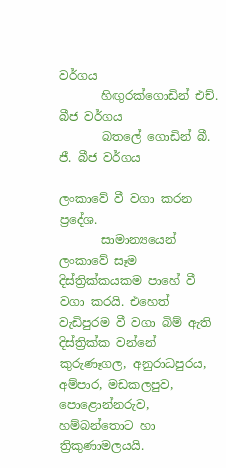වර්ගය
       හිඟුරක්ගොඩින් එච්. බීජ වර්ගය
       බතලේ ගොඩින් බී. ජී. බීජ වර්ගය

ලංකාවේ වී වගා කරන ප්‍රදේශ.
       සාමාන්‍යයෙන් ලංකාවේ සෑම දිස්ත්‍රික්කයකම පාහේ වී වගා කරයි. එහෙත් වැඩිපුරම වී වගා බිම් ඇති දිස්ත්‍රික්ක වන්නේ කුරුණෑගල, අනුරාධපුරය, අම්පාර, මඩකලපුව, පොළොන්නරුව, හම්බන්තොට හා ත්‍රිකුණාමලයයි.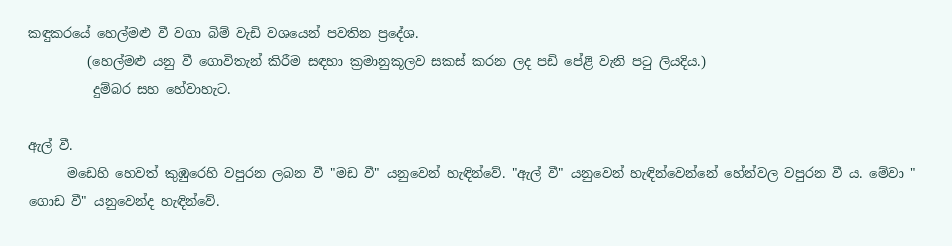කඳුකරයේ හෙල්මළු වී වගා බිම් වැඩි වශයෙන් පවතින ප්‍රදේශ.
         (හෙල්මළු යනු වී ගොවිතැන් කිරීම සඳහා ක්‍රමානුකූලව සකස් කරන ලද පඩි පේළි වැනි පටු ලියදිය.)
          දුම්බර සහ හේවාහැට.

ඇල් වී.
      මඩෙහි හෙවත් කුඹුරෙහි වපුරන ලබන වී "මඩ වී" යනුවෙන් හැඳින්වේ. "ඇල් වී" යනුවෙන් හැඳින්වෙන්නේ හේන්වල වපුරන වී ය. මේවා " ගොඩ වී" යනුවෙන්ද හැඳින්වේ.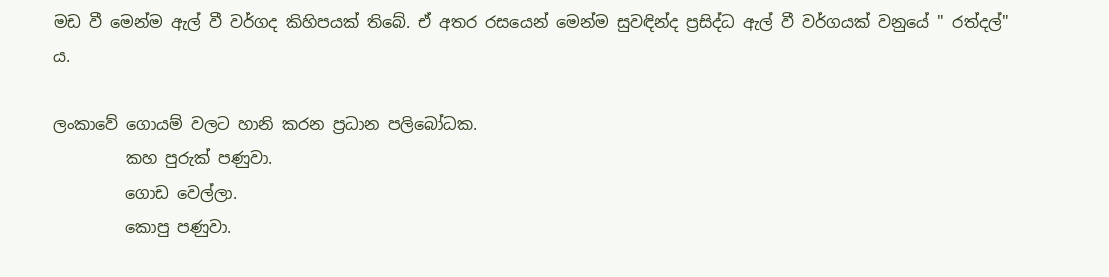මඩ වී මෙන්ම ඇල් වී වර්ගද කිහිපයක් තිබේ. ඒ අතර රසයෙන් මෙන්ම සුවඳින්ද ප්‍රසිද්ධ ඇල් වී වර්ගයක් වනුයේ " රත්දල්" ය.

ලංකාවේ ගොයම් වලට හානි කරන ප්‍රධාන පලිබෝධක.
         කහ පුරුක් පණුවා.
         ගොඩ වෙල්ලා.
         කොපු පණුවා.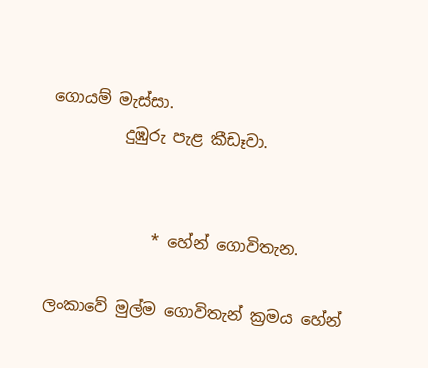ගොයම් මැස්සා.
         දුඹුරු පැළ කීඩෑවා.


             * හේන් ගොවිතැන.

ලංකාවේ මුල්ම ගොවිතැන් ක්‍රමය හේන්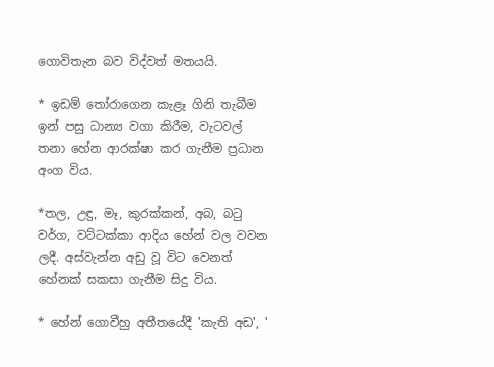ගොවිතැන බව විද්වත් මතයයි.

* ඉඩම් තෝරාගෙන කැළෑ ගිනි තැබීම ඉන් පසු ධාන්‍ය වගා කිරීම, වැටවල් තනා හේන ආරක්ෂා කර ගැනීම ප්‍රධාන අංග විය.

*තල, උඳු, මෑ, කුරක්කන්, අබ, බටු වර්ග, වට්ටක්කා ආදිය හේන් වල වවන ලදී. අස්වැන්න අඩු වූ විට වෙනත් හේනක් සකසා ගැනීම සිදු විය.

* හේන් ගොවීහු අතීතයේදී 'කැති අඩ', '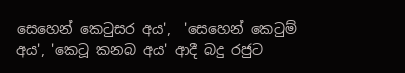සෙහෙන් කෙටුසර අය',  'සෙහෙන් කෙටුම් අය', 'කෙටූ කනබ අය' ආදී බදු රජුට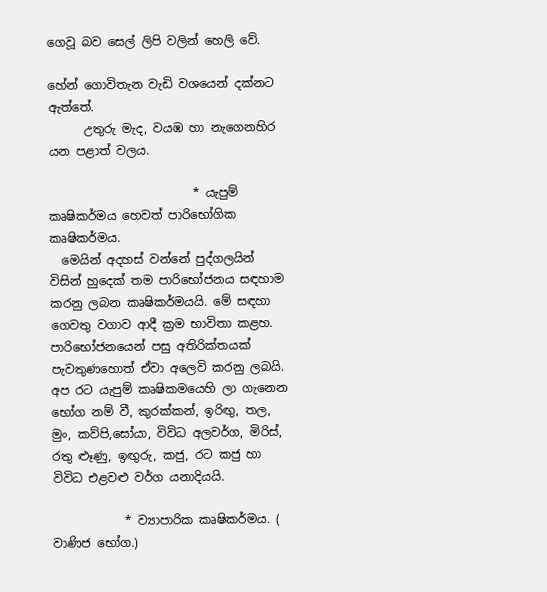ගෙවූ බව සෙල් ලිපි වලින් හෙලි වේ.

හේන් ගොවිතැන වැඩි වශයෙන් දක්නට ඇත්තේ.
      උතුරු මැද, වයඹ හා නැගෙනහිර යන පළාත් වලය.

                        * යැපුම් කෘෂිකර්මය හෙවත් පාරිභෝගික කෘෂිකර්මය.
  මෙයින් අදහස් වන්නේ පුද්ගලයින් විසින් හුදෙක් තම පාරිභෝජනය සඳහාම කරනු ලබන කෘෂිකර්මයයි. මේ සඳහා ගෙවතු වගාව ආදී ක්‍රම භාවිතා කළහ. පාරිභෝජනයෙන් පසු අතිරික්තයක් පැවතුණහොත් ඒවා අලෙවි කරනු ලබයි. අප රට යැපුම් කෘෂිකමයෙහි ලා ගැනෙන භෝග නම් වී, කුරක්කන්, ඉරිඟු, තල, මුං, කව්පි,සෝයා, විවිධ අලවර්ග, මිරිස්, රතු ළුෑණු, ඉඟුරු, කජු, රට කජු හා විවිධ එළවළු වර්ග යනාදියයි.

            * ව්‍යාපාරික කෘෂිකර්මය. ( වාණිජ භෝග.)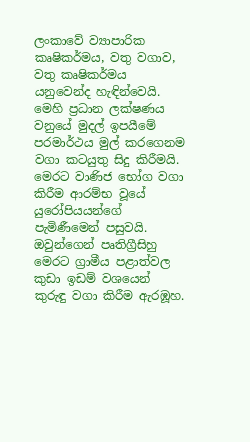ලංකාවේ ව්‍යාපාරික කෘෂිකර්මය, වතු වගාව, වතු කෘෂිකර්මය යනුවෙන්ද හැඳින්වෙයි. මෙහි ප්‍රධාන ලක්ෂණය වනුයේ මුදල් ඉපයීමේ පරමාර්ථය මුල් කරගෙනම වගා කටයුතු සිදු කිරීමයි. මෙරට වාණිජ භෝග වගා කිරීම ආරම්භ වූයේ යුරෝපියයන්ගේ පැමිණීමෙන් පසුවයි. ඔවුන්ගෙන් පෘතිග්‍රීසිහු මෙරට ග්‍රාමීය පළාත්වල කුඩා ඉඩම් වශයෙන් කුරුඳු වගා කිරීම ඇරඹූහ.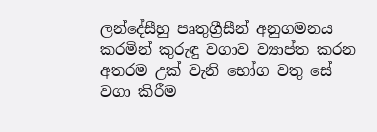ලන්දේසීහු පෘතුග්‍රීසීන් අනුගමනය කරමින් කුරුඳු වගාව ව්‍යාප්ත කරන අතරම උක් වැනි භෝග වතු සේ වගා කිරීම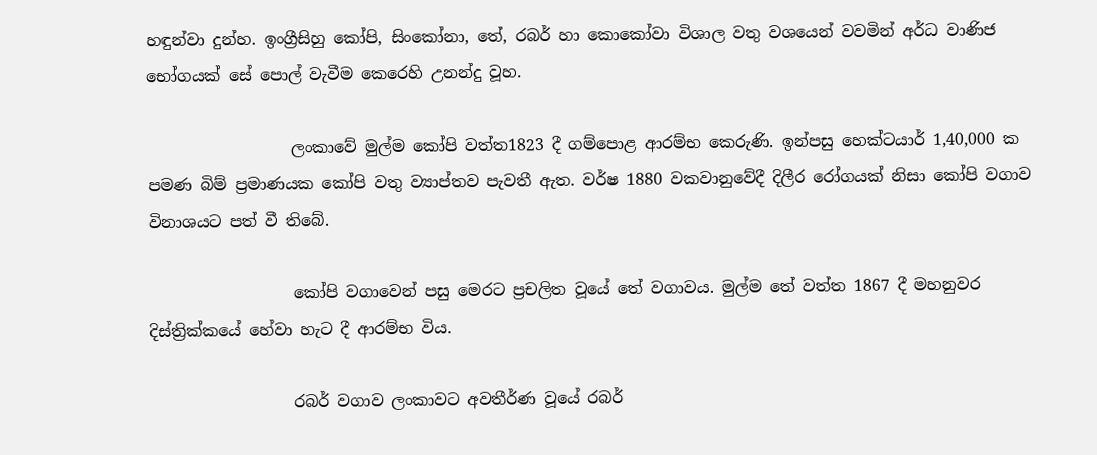හඳුන්වා දුන්හ. ඉංග්‍රීසිහු කෝපි, සිංකෝනා, තේ, රබර් හා කොකෝවා විශාල වතු වශයෙන් වවමින් අර්ධ වාණිජ භෝගයක් සේ පොල් වැවීම කෙරෙහි උනන්දු වූහ.

                  ලංකාව‍ේ මුල්ම කෝපි වත්ත1823 දී ගම්පොළ ආරම්භ කෙරුණි. ඉන්පසු හෙක්ටයාර් 1,40,000 ක පමණ බිම් ප්‍රමාණයක කෝපි වතු ව්‍යාප්තව පැවතී ඇත. වර්ෂ 1880 වකවානුවේදී දිලීර රෝගයක් නිසා කෝපි වගාව විනාශයට පත් වී තිබේ.

                  කෝපි වගාවෙන් පසු මෙරට ප්‍රචලිත වූයේ තේ වගාවය. මුල්ම තේ වත්ත 1867 දී මහනුවර දිස්ත්‍රික්කයේ හේවා හැට දී ආරම්භ විය.

                  රබර් වගාව ලංකාවට අවතීර්ණ වූයේ රබර්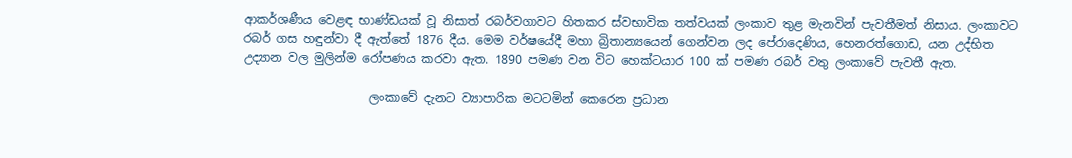ආකර්ශණීය වෙළඳ භාණ්ඩයක් වූ නිසාත් රබර්වගාවට හිතකර ස්වභාවික තත්වයක් ලංකාව තුළ මැනවින් පැවතීමත් නිසාය. ලංකාවට රබර් ගස හඳුන්වා දී ඇත්තේ 1876 දීය. මෙම වර්ෂයේදී මහා බ්‍රිතාන්‍යයෙන් ගෙන්වන ලද පේරාදෙණිය, හෙනරත්ගොඩ, යන උද්භිත උද්‍යාන වල මුලින්ම රෝපණය කරවා ඇත. 1890 පමණ වන විට හෙක්ටයාර 100 ක් පමණ රබර් වතු ලංකාවේ පැවතී ඇත.

                     ලංකාවේ දැනට ව්‍යාපාරික මටටමින් කෙරෙන ප්‍රධාන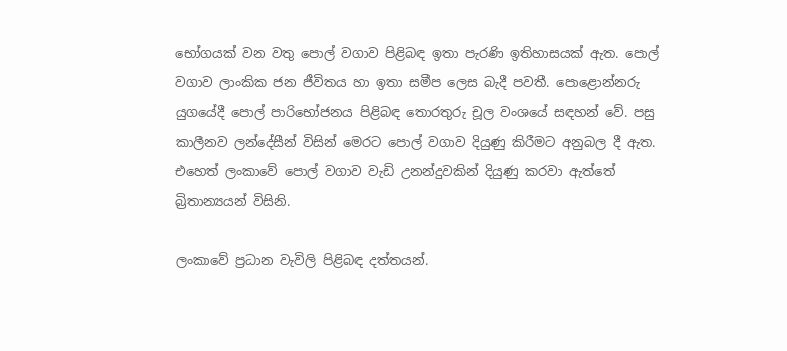භෝගයක් වන වතු පොල් වගාව පිළිබඳ ඉතා පැරණි ඉතිහාසයක් ඇත. පොල් වගාව ලාංකික ජන ජීවිතය හා ඉතා සමීප ලෙස බැදී පවතී. පොළොන්නරු යුගයේදී පොල් පාරිභෝජනය පිළිබඳ තොරතුරු චූල වංශයේ සඳහන් වේ. පසු කාලීනව ලන්දේසීන් විසින් මෙරට පොල් වගාව දියුණු කිරීමට අනුබල දී ඇත. එහෙත් ලංකාවේ පොල් වගාව වැඩි උනන්දුවකින් දියුණු කරවා ඇත්තේ බ්‍රිතාන්‍යයන් විසිනි.

ලංකාවේ ප්‍රධාන වැවිලි පිළිබඳ දත්තයන්.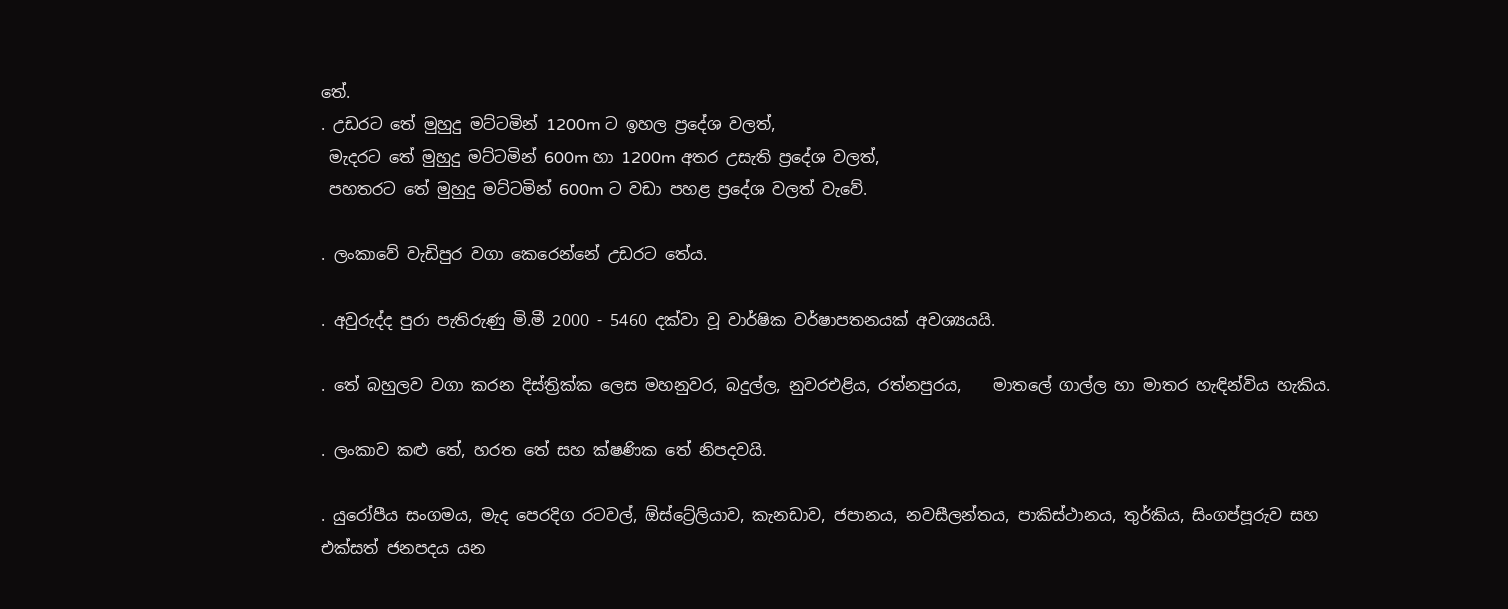තේ.
. උඩරට තේ මුහුදු මට්ටමින් 1200m ට ඉහල ප්‍රදේශ වලත්,
 මැදරට තේ මුහුදු මට්ටමින් 600m හා 1200m අතර උසැති ප්‍රදේශ වලත්,
 පහතරට තේ මුහුදු මට්ටමින් 600m ට වඩා පහළ ප්‍රදේශ වලත් වැවේ.

. ලංකාවේ වැඩිපුර වගා කෙරෙන්නේ උඩරට තේය.

. අවුරුද්ද පුරා පැතිරුණු මි.මී 2000 - 5460 දක්වා වූ වාර්ෂික වර්ෂාපතනයක් අවශ්‍යයයි.

. තේ බහුලව වගා කරන දිස්ත්‍රික්ක ලෙස මහනුවර, බදුල්ල, නුවරඑළිය, රත්නපුරය,    මාතලේ ගාල්ල හා මාතර හැඳින්විය හැකිය.

. ලංකාව කළු තේ, හරත තේ සහ ක්ෂණික තේ නිපදවයි.

. යුරෝපීය සංගමය, මැද පෙරදිග රටවල්, ඕස්ට්‍රේලියාව, කැනඩාව, ජපානය, නවසීලන්තය, පාකිස්ථානය, තුර්කිය, සිංගප්පූරුව සහ එක්සත් ජනපදය යන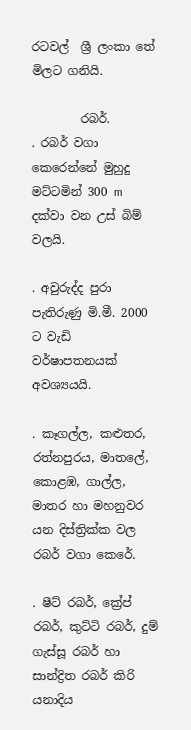රටවල්  ශ්‍රී ලංකා තේ මිලට ගනියි.

        රබර්.
. රබර් වගා කෙරෙන්නේ මුහුදු මට්ටමින් 300 m දක්වා වන උස් බිම් වලයි.

. අවුරුද්ද පුරා පැතිරුණු මි.මී. 2000 ට වැඩි වර්ෂාපතනයක් අවශ්‍යයයි.

. කෑගල්ල, කළුතර, රත්නපුරය, මාතලේ, කොළඹ, ගාල්ල, මාතර හා මහනුවර යන දිස්ත්‍රික්ක වල රබර් වගා කෙරේ.

. ෂීට් රබර්, ක්‍රේප් රබර්, කුට්ටි රබර්, දුම් ගැස්සූ රබර් හා සාන්ද්‍රිත රබර් කිරි යනාදිය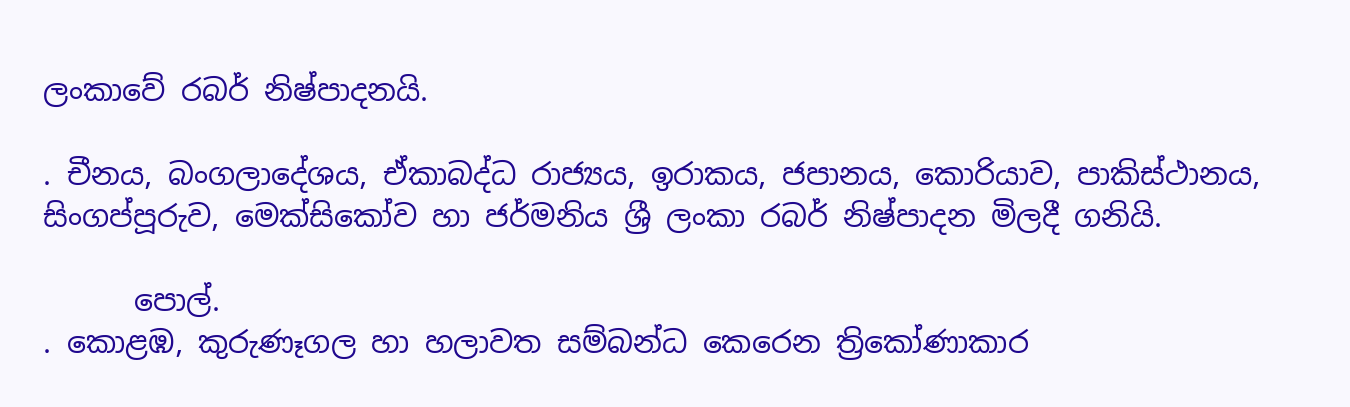ලංකාවේ රබර් නිෂ්පාදනයි.

. චීනය, බංගලාදේශය, ඒකාබද්ධ රාජ්‍යය, ඉරාකය, ජපානය, කොරියාව, පාකිස්ථානය, සිංගප්පූරුව, මෙක්සිකෝව හා ජර්මනිය ශ්‍රී ලංකා රබර් නිෂ්පාදන මිලදී ගනියි.

      පොල්.
. කොළඹ, කුරුණෑගල හා හලාවත සම්බන්ධ කෙරෙන ත්‍රිකෝණාකාර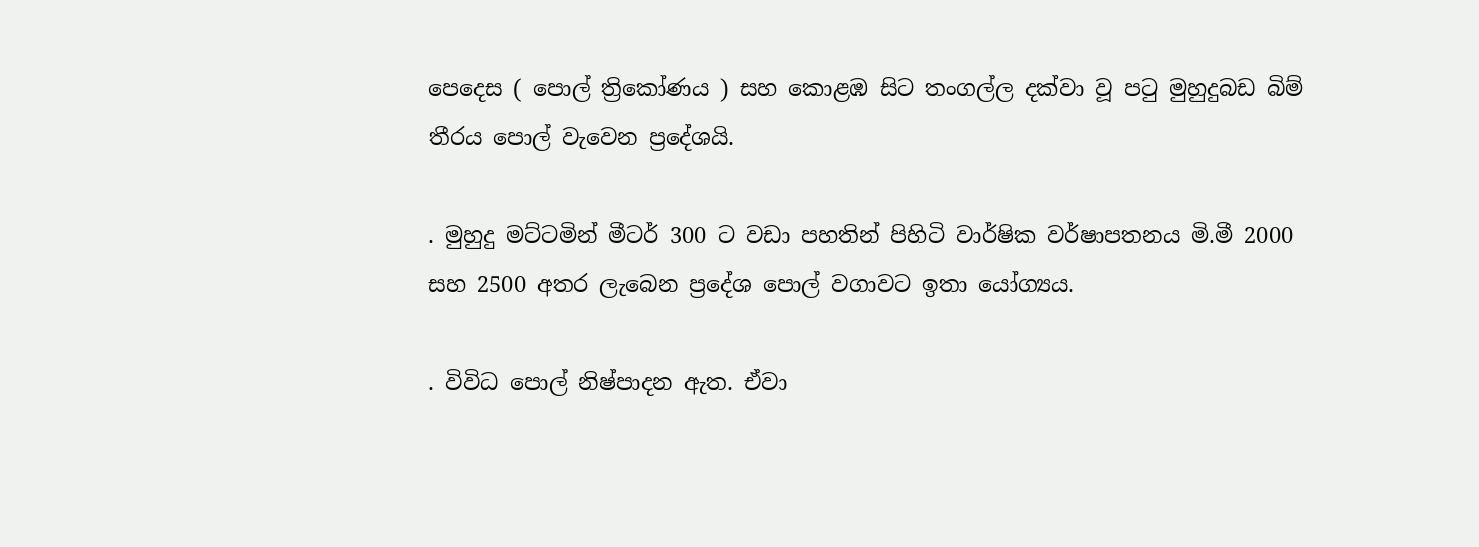පෙදෙස ( පොල් ත්‍රිකෝණය ) සහ කොළඹ සිට තංගල්ල දක්වා වූ පටු මුහුදුබඩ බිම් තීරය පොල් වැවෙන ප්‍රදේශයි.

. මුහුදු මට්ටමින් මීටර් 300 ට වඩා පහතින් පිහිටි වාර්ෂික වර්ෂාපතනය මි.මී 2000 සහ 2500 අතර ලැබෙන ප්‍රදේශ පොල් වගාවට ඉතා යෝග්‍යය.

. විවිධ පොල් නිෂ්පාදන ඇත. ඒවා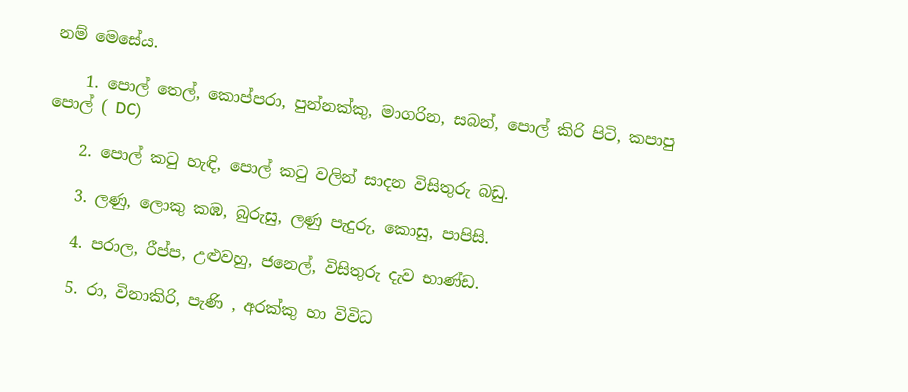නම් මෙසේය.

    1. පොල් තෙල්, කොප්පරා, පුන්නක්කු, මාගරින, සබන්, පොල් කිරි පිටි, කපාපු පොල් ( DC)

    2. පොල් කටු හැඳි, පොල් කටු වලින් සාදන විසිතුරු බඩු.

    3. ලණු, ලොකු කඹ, බුරුසු, ලණු පැදුරු, කොසු, පාපිසි.

    4. පරාල, රීප්ප, උළුවහු, ජනෙල්, විසිතුරු දැව භාණ්ඩ.

    5. රා, විනාකිරි, පැණි , අරක්කු හා විවිධ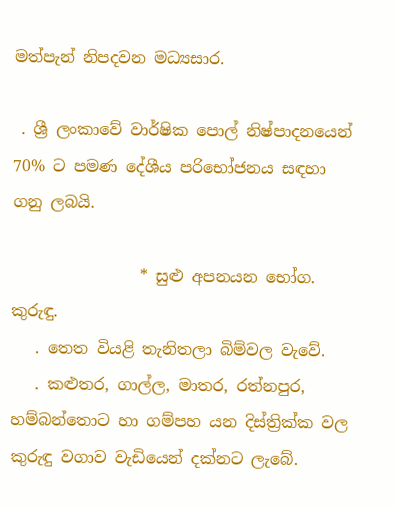මත්පැන් නිපදවන මධ්‍යසාර.

 . ශ්‍රී ලංකාවේ වාර්ෂික පොල් නිෂ්පාදනයෙන් 70% ට පමණ දේශීය පරිභෝජනය සඳහා ගනු ලබයි.

                * සුළු අපනයන භෝග.
කුරුඳු.
   . තෙත වියළි තැනිතලා බිම්වල වැවේ.
   . කළුතර, ගාල්ල, මාතර, රත්නපුර, හම්බන්තොට හා ගම්පහ යන දිස්ත්‍රික්ක වල කුරුඳු වගාව වැඩියෙන් දක්නට ලැබේ.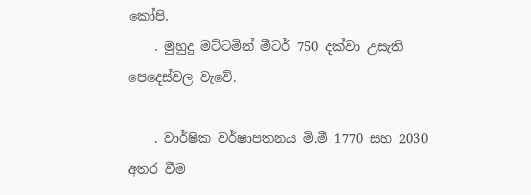කෝපි.
    . මුහුදු මට්ටමින් මීටර් 750 දක්වා උසැති පෙදෙස්වල වැවේ.

    . වාර්ෂික වර්ෂාපතනය මි.මී 1770 සහ 2030 අතර වීම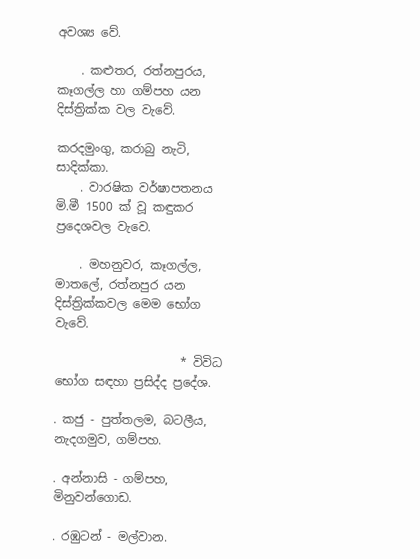අවශ්‍ය වේ.

    . කළුතර, රත්නපුරය, කෑගල්ල හා ගම්පහ යන දිස්ත්‍රික්ක වල වැවේ.

කරදමුංගු, කරාබු නැටි, සාදික්කා.
    . වාරෂික වර්ෂාපතනය මි.මී 1500 ක් වූ කඳුකර ප්‍රදෙශවල වැවෙ.

    . මහනුවර, කෑගල්ල, මාතලේ, රත්නපුර යන දිස්ත්‍රික්කවල මෙම භෝග වැවේ.

                     * විවිධ භෝග සඳහා ප්‍රසිද්ද ප්‍රදේශ.

. කජු - පුත්තලම, බටලීය, නැදගමුව, ගම්පහ.

. අන්නාසි - ගම්පහ, මිනුවන්ගොඩ.

. රඹුටන් - මල්වාන.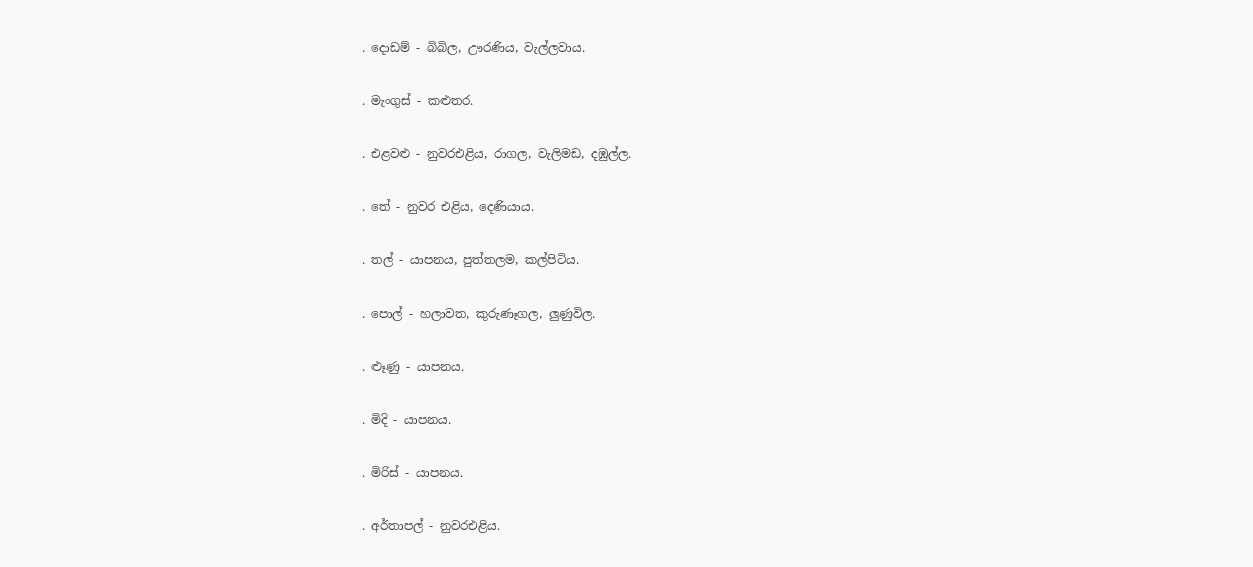. දොඩම් - බිබිල, ඌරණිය, වැල්ලවාය.

. මැංගුස් - කළුතර.

. එළවළු - නුවරඑළිය, රාගල, වැලිමඩ, දඹුල්ල.

. තේ - නුවර එළිය, දෙණියාය.

. තල් - යාපනය, පුත්තලම, කල්පිටිය.

. පොල් - හලාවත, කුරුණෑගල, ලුණුවිල.

. ළුෑණු - යාපනය.

. මිදි - යාපනය.

. මිරිස් - යාපනය.

. අර්තාපල් - නුවරඑළිය.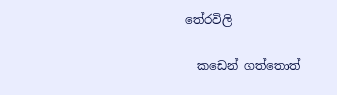තේරවිලි

  කඩෙන් ගත්තොත්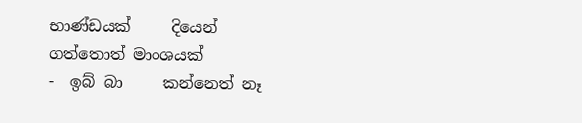භාණ්ඩයක්     දියෙන් ගත්තොත් මාංශයක්                 -  ඉබ් බා     කන්නෙත් නෑ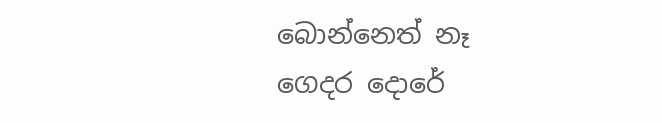බොන්නෙත් නෑ ගෙදර දොරේ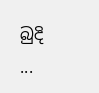බුදි                     ...